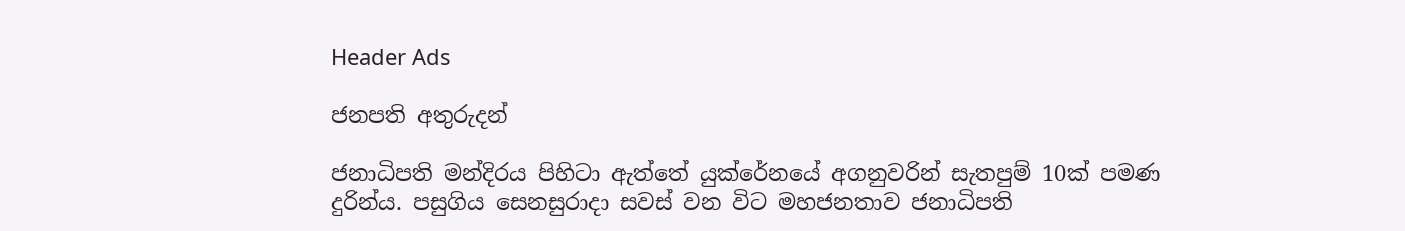Header Ads

ජනපති අතුරුදන්

ජනාධිපති මන්දිරය පිහිටා ඇත්තේ යුක්රේනයේ අගනුවරින් සැතපුම් 10ක් පමණ දුරින්ය. පසුගිය සෙනසුරාදා සවස් වන විට මහජනතාව ජනාධිපති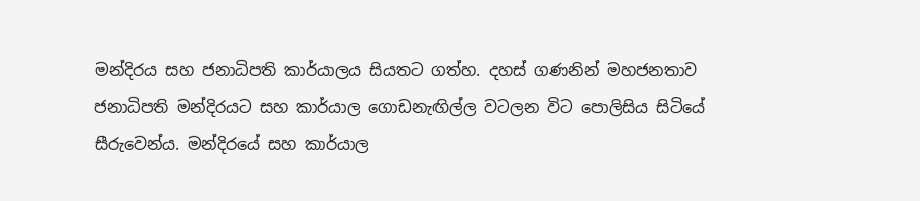මන්දිරය සහ ජනාධිපති කාර්යාලය සියතට ගත්හ. දහස් ගණනින් මහජනතාව ජනාධිපති මන්දිරයට සහ කාර්යාල ගොඩනැඟිල්ල වටලන විට පොලිසිය සිටියේ සීරුවෙන්ය. මන්දිරයේ සහ කාර්යාල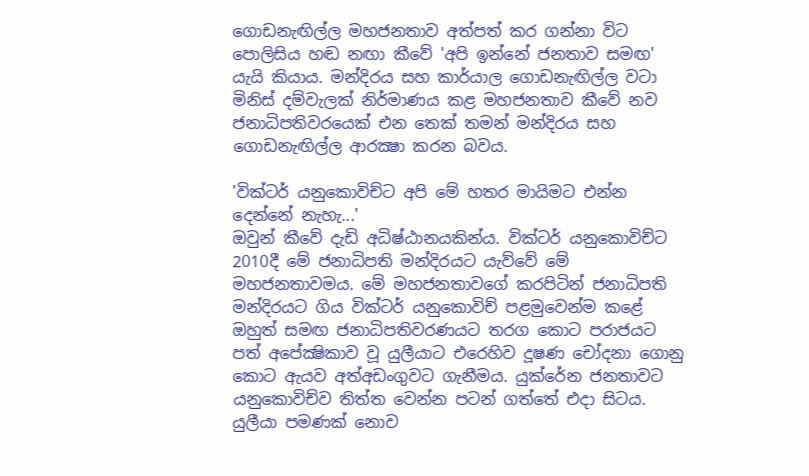ගොඩනැඟිල්ල මහජනතාව අත්පත් කර ගන්නා විට පොලිසිය හඬ නඟා කීවේ 'අපි ඉන්නේ ජනතාව සමඟ' යැයි කියාය. මන්දිරය සහ කාර්යාල ගොඩනැඟිල්ල වටා මිනිස් දම්වැලක් නිර්මාණය කළ මහජනතාව කීවේ නව ජනාධිපතිවරයෙක් එන තෙක් තමන් මන්දිරය සහ ගොඩනැඟිල්ල ආරක්‍ෂා කරන බවය.

'වික්ටර් යනුකොවිච්ට අපි මේ හතර මායිමට එන්න දෙන්නේ නැහැ...'
ඔවුන් කීවේ දැඩි අධිෂ්ඨානයකින්ය. වික්ටර් යනුකොවිච්ට 2010දී මේ ජනාධිපති මන්දිරයට යැව්වේ මේ මහජනතාවමය. මේ මහජනතාවගේ කරපිටින් ජනාධිපති මන්දිරයට ගිය වික්ටර් යනුකොවිච් පළමුවෙන්ම කළේ ඔහුත් සමඟ ජනාධිපතිවරණයට තරග කොට පරාජයට පත් අපේක්‍ෂිකාව වූ යුලීයාට එරෙහිව දූෂණ චෝදනා ගොනු කොට ඇයව අත්අඩංගුවට ගැනීමය. යුක්රේන ජනතාවට යනුකොවිච්ව තිත්ත වෙන්න පටන් ගත්තේ එදා සිටය. යුලීයා පමණක් නොව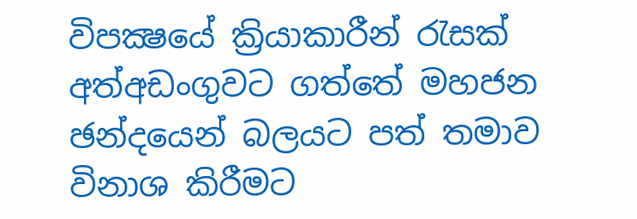විපක්‍ෂයේ ක්‍රියාකාරීන් රැසක් අත්අඩංගුවට ගත්තේ මහජන ඡන්දයෙන් බලයට පත් තමාව විනාශ කිරීමට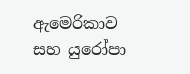ඇමෙරිකාව සහ යුරෝපා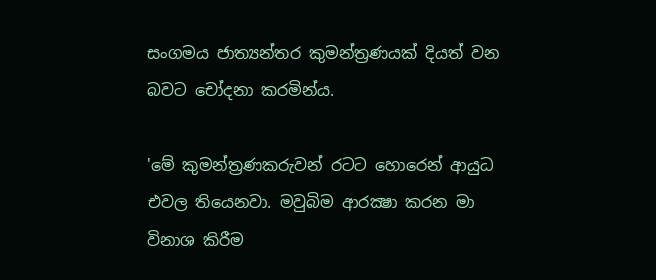සංගමය ජාත්‍යන්තර කුමන්ත්‍රණයක් දියත් වන බවට චෝදනා කරමින්ය.

'මේ කුමන්ත්‍රණකරුවන් රටට හොරෙන් ආයුධ එවල තියෙනවා. මවුබිම ආරක්‍ෂා කරන මා විනාශ කිරීම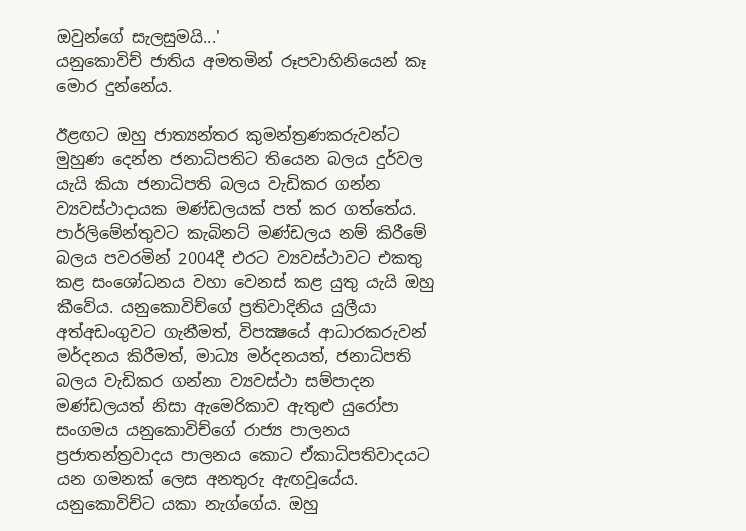ඔවුන්ගේ සැලසුමයි...'
යනුකොවිච් ජාතිය අමතමින් රූපවාහිනියෙන් කෑ මොර දුන්නේය.

ඊළඟට ඔහු ජාත්‍යන්තර කුමන්ත්‍රණකරුවන්ට මුහුණ දෙන්න ජනාධිපතිට තියෙන බලය දුර්වල යැයි කියා ජනාධිපති බලය වැඩිකර ගන්න ව්‍යවස්ථාදායක මණ්ඩලයක් පත් කර ගත්තේය. පාර්ලිමේන්තුවට කැබිනට් මණ්ඩලය නම් කිරීමේ බලය පවරමින් 2004දී එරට ව්‍යවස්ථාවට එකතු කළ සංශෝධනය වහා වෙනස් කළ යුතු යැයි ඔහු කීවේය. යනුකොවිච්ගේ ප්‍රතිවාදිනිය යුලීයා අත්අඩංගුවට ගැනීමත්, විපක්‍ෂයේ ආධාරකරුවන් මර්දනය කිරීමත්, මාධ්‍ය මර්දනයත්, ජනාධිපති බලය වැඩිකර ගන්නා ව්‍යවස්ථා සම්පාදන මණ්ඩලයත් නිසා ඇමෙරිකාව ඇතුළු යුරෝපා සංගමය යනුකොවිච්ගේ රාජ්‍ය පාලනය ප්‍රජාතන්ත්‍රවාදය පාලනය කොට ඒකාධිපතිවාදයට යන ගමනක් ලෙස අනතුරු ඇඟවූයේය. යනුකොවිච්ට යකා නැග්ගේය. ඔහු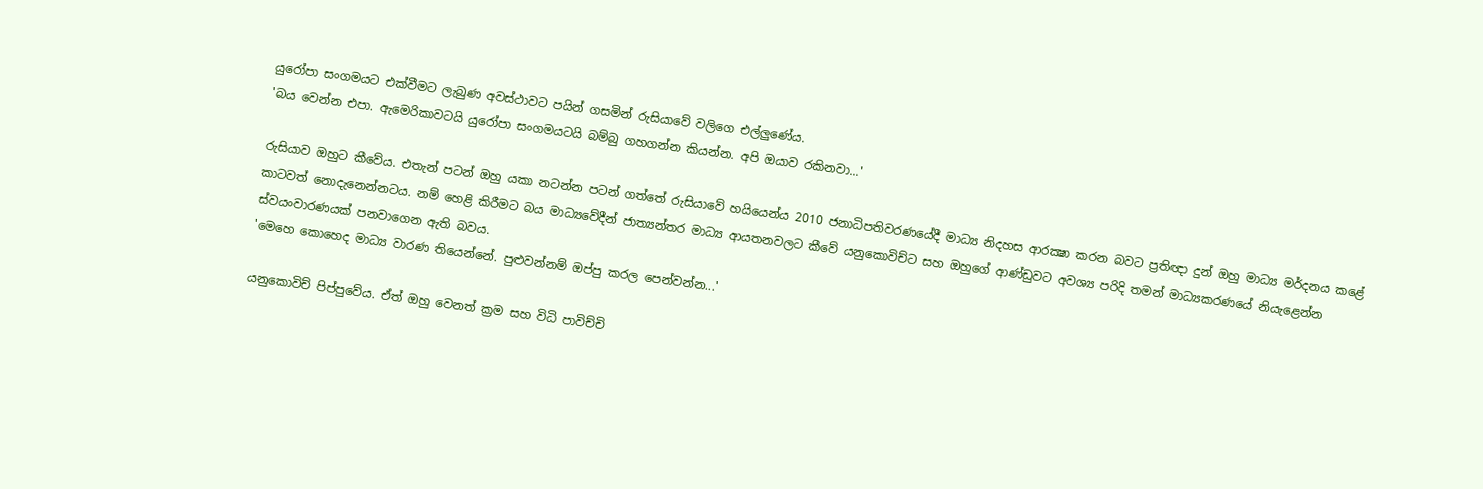යුරෝපා සංගමයට එක්වීමට ලැබුණ අවස්ථාවට පයින් ගසමින් රුසියාවේ වලිගෙ එල්ලුණේය.
'බය වෙන්න එපා. ඇමෙරිකාවටයි යුරෝපා සංගමයටයි බම්බු ගහගන්න කියන්න. අපි ඔයාව රකිනවා...'

රුසියාව ඔහුට කීවේය. එතැන් පටන් ඔහු යකා නටන්න පටන් ගත්තේ රුසියාවේ හයියෙන්ය 2010 ජනාධිපතිවරණයේදී මාධ්‍ය නිදහස ආරක්‍ෂා කරන බවට ප්‍රතිඥා දුන් ඔහු මාධ්‍ය මර්දනය කළේ කාටවත් නොදැනෙන්නටය. නම් හෙළි කිරීමට බය මාධ්‍යවේදීන් ජාත්‍යන්තර මාධ්‍ය ආයතනවලට කීවේ යනුකොවිච්ට සහ ඔහුගේ ආණ්ඩුවට අවශ්‍ය පරිදි තමන් මාධ්‍යකරණයේ නියැළෙන්න ස්වයංවාරණයක් පනවාගෙන ඇති බවය.
'මෙහෙ කොහෙද මාධ්‍ය වාරණ තියෙන්නේ. පුළුවන්නම් ඔප්පු කරල පෙන්වන්න...'

යනුකොවිච් පිප්පුවේය. ඒත් ඔහු වෙනත් ක්‍රම සහ විධි පාවිච්චි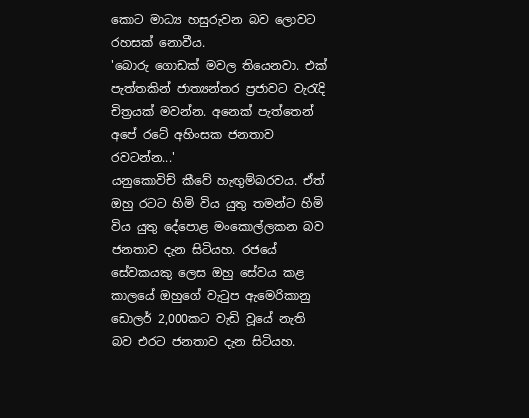කොට මාධ්‍ය හසුරුවන බව ලොවට රහසක් නොවීය.
'බොරු ගොඩක් මවල තියෙනවා. එක් පැත්තකින් ජාත්‍යන්තර ප්‍රජාවට වැරැදි චිත්‍රයක් මවන්න. අනෙක් පැත්තෙන් අපේ රටේ අහිංසක ජනතාව රවටන්න...'
යනුකොවිච් කීවේ හැඟුම්බරවය. ඒත් ඔහු රටට හිමි විය යුතු තමන්ට හිමි විය යුතු දේපොළ මංකොල්ලකන බව ජනතාව දැන සිටියහ. රජයේ සේවකයකු ලෙස ඔහු සේවය කළ කාලයේ ඔහුගේ වැටුප ඇමෙරිකානු ඩොලර් 2,000කට වැඩි වූයේ නැති බව එරට ජනතාව දැන සිටියහ.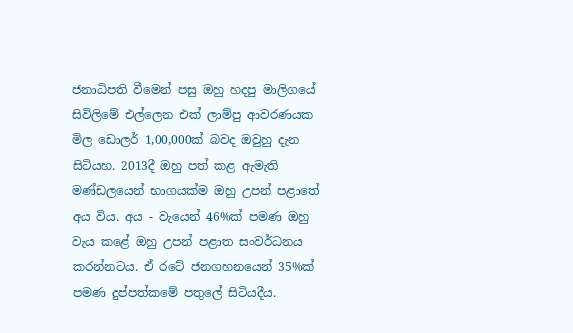ජනාධිපති වීමෙන් පසු ඔහු හදපු මාලිගයේ සිවිලිමේ එල්ලෙන එක් ලාම්පු ආවරණයක මිල ඩොලර් 1,00,000ක් බවද ඔවුහු දැන සිටියහ. 2013දී ඔහු පත් කළ ඇමැති මණ්ඩලයෙන් භාගයක්ම ඔහු උපන් පළාතේ අය විය. අය - වැයෙන් 46%ක් පමණ ඔහු වැය කළේ ඔහු උපන් පළාත සංවර්ධනය කරන්නටය. ඒ රටේ ජනගහනයෙන් 35%ක් පමණ දුප්පත්කමේ පතුලේ සිටියදීය.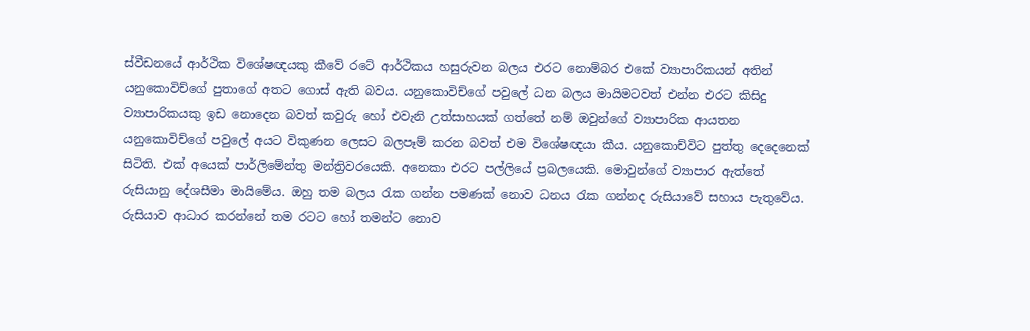ස්වීඩනයේ ආර්ථික විශේෂඥයකු කීවේ රටේ ආර්ථිකය හසුරුවන බලය එරට නොම්බර එකේ ව්‍යාපාරිකයන් අතින් යනුකොවිච්ගේ පුතාගේ අතට ගොස් ඇති බවය. යනුකොවිච්ගේ පවුලේ ධන බලය මායිමටවත් එන්න එරට කිසිදු ව්‍යාපාරිකයකු ඉඩ නොදෙන බවත් කවුරු හෝ එවැනි උත්සාහයක් ගත්තේ නම් ඔවුන්ගේ ව්‍යාපාරික ආයතන යනුකොවිච්ගේ පවුලේ අයට විකුණන ලෙසට බලපෑම් කරන බවත් එම විශේෂඥයා කීය. යනුකොච්විට පුත්තු දෙදෙනෙක් සිටිති. එක් අයෙක් පාර්ලිමේන්තු මන්ත්‍රිවරයෙකි. අනෙකා එරට පල්ලියේ ප්‍රබලයෙකි. මොවුන්ගේ ව්‍යාපාර ඇත්තේ රුසියානු දේශසීමා මායිමේය. ඔහු තම බලය රැක ගන්න පමණක් නොව ධනය රැක ගන්නද රුසියාවේ සහාය පැතුවේය.
රුසියාව ආධාර කරන්නේ තම රටට හෝ තමන්ට නොව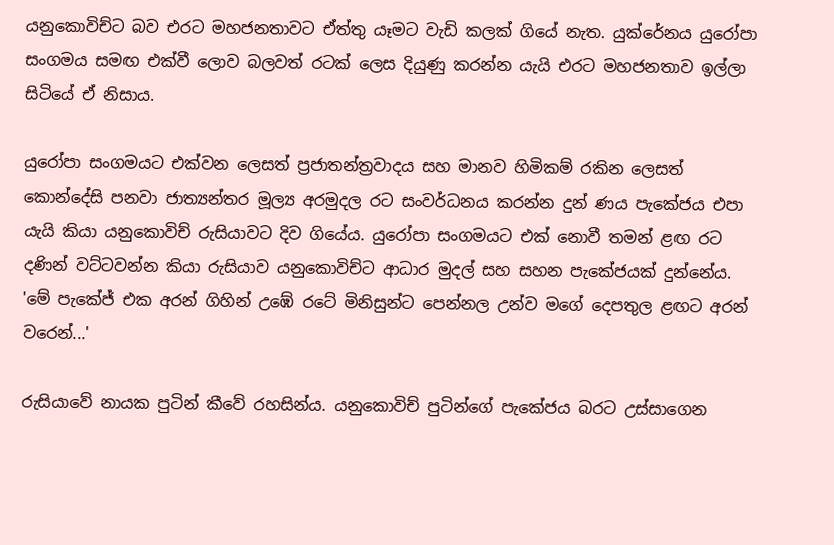යනුකොවිච්ට බව එරට මහජනතාවට ඒත්තු යෑමට වැඩි කලක් ගියේ නැත. යුක්රේනය යුරෝපා සංගමය සමඟ එක්වී ලොව බලවත් රටක් ලෙස දියුණු කරන්න යැයි එරට මහජනතාව ඉල්ලා සිටියේ ඒ නිසාය.

යුරෝපා සංගමයට එක්වන ලෙසත් ප්‍රජාතන්ත්‍රවාදය සහ මානව හිමිකම් රකින ලෙසත් කොන්දේසි පනවා ජාත්‍යන්තර මූල්‍ය අරමුදල රට සංවර්ධනය කරන්න දුන් ණය පැකේජය එපා යැයි කියා යනුකොවිච් රුසියාවට දිව ගියේය. යුරෝපා සංගමයට එක් නොවී තමන් ළඟ රට දණින් වට්ටවන්න කියා රුසියාව යනුකොවිච්ට ආධාර මුදල් සහ සහන පැකේජයක් දුන්නේය.
'මේ පැකේජ් එක අරන් ගිහින් උඹේ රටේ මිනිසුන්ට පෙන්නල උන්ව මගේ දෙපතුල ළඟට අරන් වරෙන්...'

රුසියාවේ නායක පුටින් කීවේ රහසින්ය. යනුකොවිච් පුටින්ගේ පැකේජය බරට උස්සාගෙන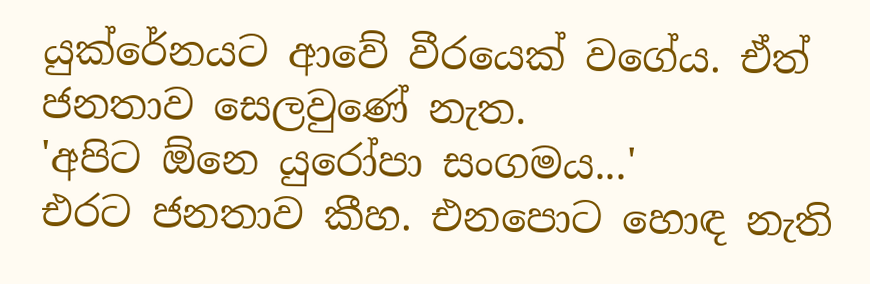යුක්රේනයට ආවේ වීරයෙක් වගේය. ඒත් ජනතාව සෙලවුණේ නැත.
'අපිට ඕනෙ යුරෝපා සංගමය...'
එරට ජනතාව කීහ. එනපොට හොඳ නැති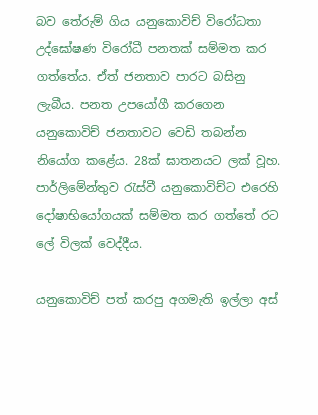බව තේරුම් ගිය යනුකොවිච් විරෝධතා උද්ඝෝෂණ විරෝධී පනතක් සම්මත කර ගත්තේය. ඒත් ජනතාව පාරට බසිනු ලැබීය. පනත උපයෝගී කරගෙන යනුකොවිච් ජනතාවට වෙඩි තබන්න නියෝග කළේය. 28ක් ඝාතනයට ලක් වූහ. පාර්ලිමේන්තුව රැස්වී යනුකොවිච්ට එරෙහි දෝෂාභියෝගයක් සම්මත කර ගත්තේ රට ලේ විලක් වෙද්දීය.

යනුකොවිච් පත් කරපු අගමැති ඉල්ලා අස්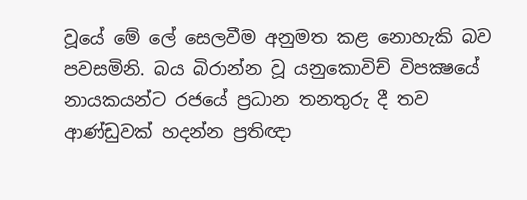වූයේ මේ ලේ සෙලවීම අනුමත කළ නොහැකි බව පවසමිනි. බය බිරාන්න වූ යනුකොවිච් විපක්‍ෂයේ නායකයන්ට රජයේ ප්‍රධාන තනතුරු දී තව ආණ්ඩුවක් හදන්න ප්‍රතිඥා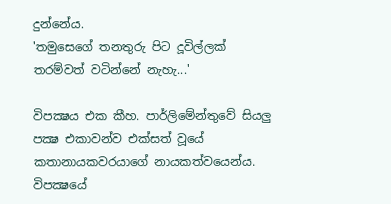දුන්නේය.
'තමුසෙගේ තනතුරු පිට දූවිල්ලක් තරම්වත් වටින්නේ නැහැ...'

විපක්‍ෂය එක කීහ. පාර්ලිමේන්තුවේ සියලු පක්‍ෂ එකාවන්ව එක්සත් වූයේ කතානායකවරයාගේ නායකත්වයෙන්ය. විපක්‍ෂයේ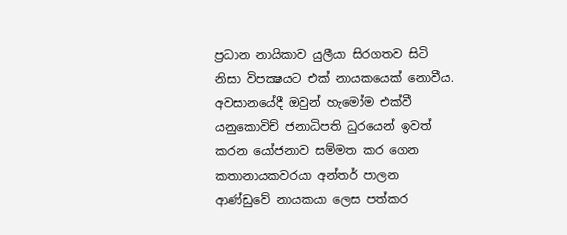ප්‍රධාන නායිකාව යුලීයා සිරගතව සිටි නිසා විපක්‍ෂයට එක් නායකයෙක් නොවීය. අවසානයේදී ඔවුන් හැමෝම එක්වී යනුකොවිච් ජනාධිපති ධුරයෙන් ඉවත් කරන යෝජනාව සම්මත කර ගෙන කතානායකවරයා අන්තර් පාලන ආණ්ඩුවේ නායකයා ලෙස පත්කර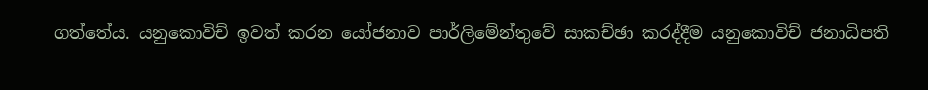ගත්තේය. යනුකොවිච් ඉවත් කරන යෝජනාව පාර්ලිමේන්තුවේ සාකච්ඡා කරද්දීම යනුකොවිච් ජනාධිපති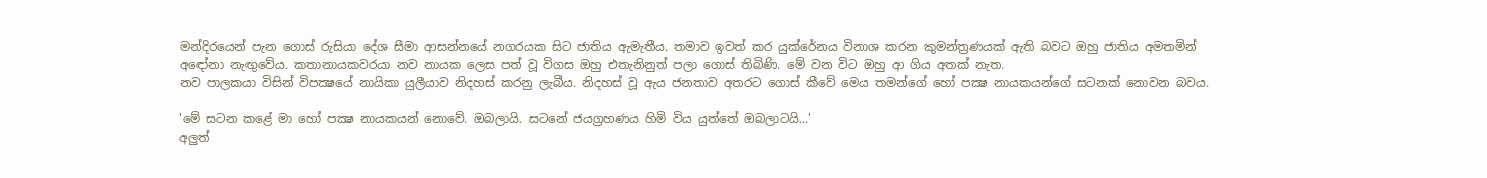මන්දිරයෙන් පැන ගොස් රුසියා දේශ සීමා ආසන්නයේ නගරයක සිට ජාතිය ඇමැතීය. තමාව ඉවත් කර යුක්රේනය විනාශ කරන කුමන්ත්‍රණයක් ඇති බවට ඔහු ජාතිය අමතමින් අඳෝනා නැඟුවේය. කතානායකවරයා නව නායක ලෙස පත් වූ විගස ඔහු එතැනිනුත් පලා ගොස් තිබිණි. මේ වන විට ඔහු ආ ගිය අතක් නැත.
නව පාලකයා විසින් විපක්‍ෂයේ නායිකා යුලීයාව නිදහස් කරනු ලැබීය. නිදහස් වූ ඇය ජනතාව අතරට ගොස් කීවේ මෙය තමන්ගේ හෝ පක්‍ෂ නායකයන්ගේ සටනක් නොවන බවය.

'මේ සටන කළේ මා හෝ පක්‍ෂ නායකයන් නොවේ. ඔබලායි. සටනේ ජයග්‍රහණය හිමි විය යුත්තේ ඔබලාටයි...'
අලුත්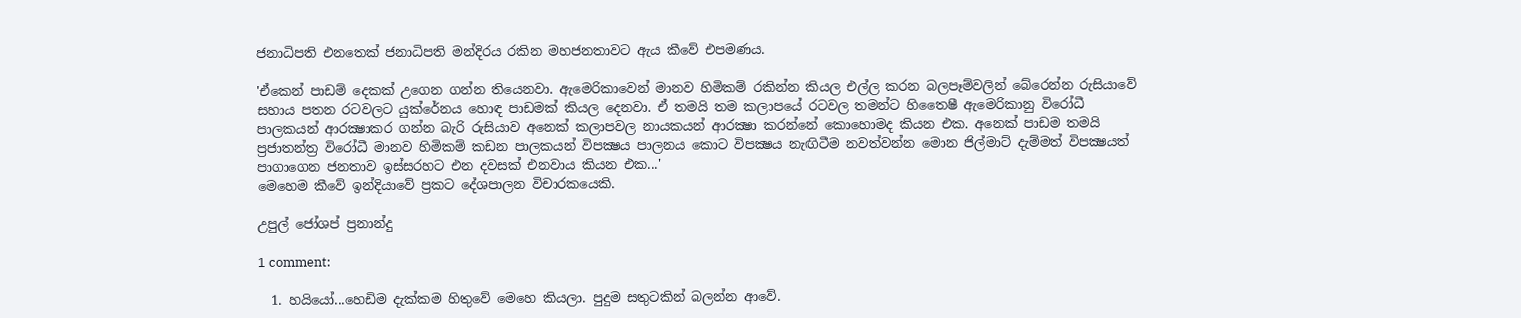ජනාධිපති එනතෙක් ජනාධිපති මන්දිරය රකින මහජනතාවට ඇය කීවේ එපමණය.

'ඒකෙන් පාඩම් දෙකක් උගෙන ගන්න තියෙනවා. ඇමෙරිකාවෙන් මානව හිමිකම් රකින්න කියල එල්ල කරන බලපෑම්වලින් බේරෙන්න රුසියාවේ සහාය පතන රටවලට යුක්රේනය හොඳ පාඩමක් කියල දෙනවා. ඒ තමයි තම කලාපයේ රටවල තමන්ට හිතෛෂී ඇමෙරිකානු විරෝධී පාලකයන් ආරක්‍ෂාකර ගන්න බැරි රුසියාව අනෙක් කලාපවල නායකයන් ආරක්‍ෂා කරන්නේ කොහොමද කියන එක. අනෙක් පාඩම තමයි ප්‍රජාතන්ත්‍ර විරෝධී මානව හිමිකම් කඩන පාලකයන් විපක්‍ෂය පාලනය කොට විපක්‍ෂය නැඟිටීම නවත්වන්න මොන ජිල්මාට් දැම්මත් විපක්‍ෂයත් පාගාගෙන ජනතාව ඉස්සරහට එන දවසක් එනවාය කියන එක...'
මෙහෙම කීවේ ඉන්දියාවේ ප්‍රකට දේශපාලන විචාරකයෙකි.

උපුල් ජෝශප් ප්‍රනාන්දු

1 comment:

  1. හයියෝ...හෙඩිම දැක්කම හිතුවේ මෙහෙ කියලා. පුදුම සතුටකින් බලන්න ආවේ.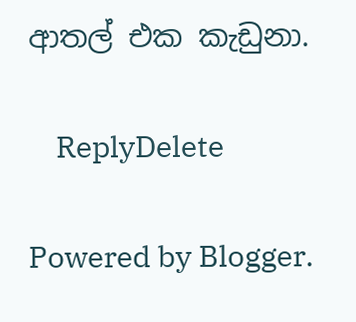ආතල් එක කැඩුනා.

    ReplyDelete

Powered by Blogger.